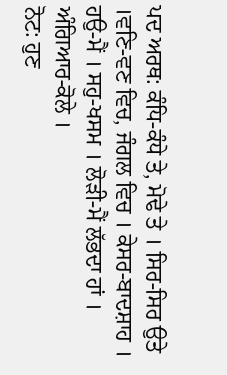ਪਦ ਅਰਥ: ਕੰਧਿ-ਕੰਧੇ ਤੇ, ਮੋਢੇ ਤੇ । ਸਿਰ-ਸਿਰ ਉਤੇ ।ਵਣਿ-ਵਣ ਵਿਚ, ਜੰਗਲ ਵਿਚ । ਕੇਸਰ-ਬਾਦਸ਼ਾਹ । ਹਉ-ਮੈਂ । ਸਹੁ-ਖਸਮ । ਲੋੜੀ-ਮੈਂ ਲੱਭਦਾ ਹਾਂ । ਅੰਗਿਆਰ-ਕੋਲੇ ।
ਨੋਟ: ਹੁਣ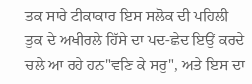ਤਕ ਸਾਰੇ ਟੀਕਾਕਾਰ ਇਸ ਸਲੋਕ ਦੀ ਪਹਿਲੀ ਤੁਕ ਦੇ ਅਖੀਰਲੇ ਹਿੱਸੇ ਦਾ ਪਦ-ਛੇਦ ਇਉਂ ਕਰਦੇ ਚਲੇ ਆ ਰਹੇ ਹਨ"ਵਣਿ ਕੇ ਸਰੁ", ਅਤੇ ਇਸ ਦਾ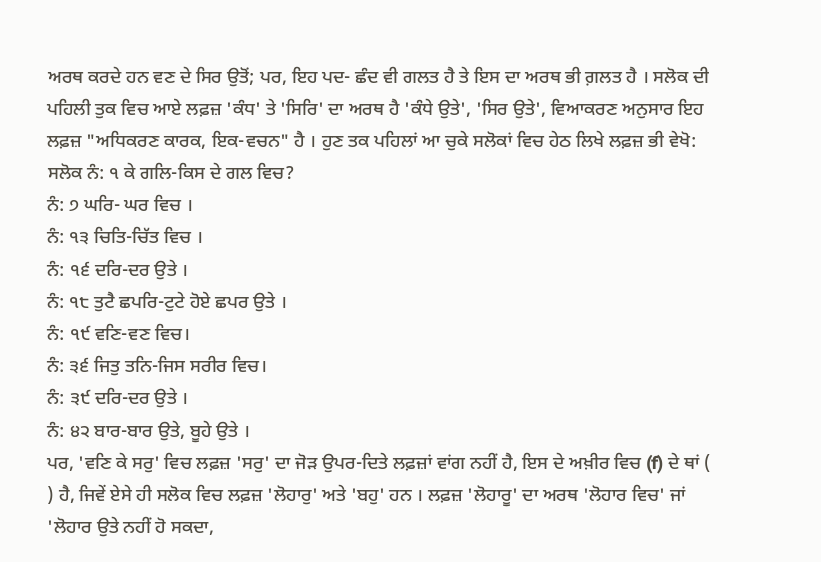ਅਰਥ ਕਰਦੇ ਹਨ ਵਣ ਦੇ ਸਿਰ ਉਤੋਂ; ਪਰ, ਇਹ ਪਦ- ਛੰਦ ਵੀ ਗਲਤ ਹੈ ਤੇ ਇਸ ਦਾ ਅਰਥ ਭੀ ਗ਼ਲਤ ਹੈ । ਸਲੋਕ ਦੀ ਪਹਿਲੀ ਤੁਕ ਵਿਚ ਆਏ ਲਫ਼ਜ਼ 'ਕੰਧ' ਤੇ 'ਸਿਰਿ' ਦਾ ਅਰਥ ਹੈ 'ਕੰਧੇ ਉਤੇ', 'ਸਿਰ ਉਤੇ', ਵਿਆਕਰਣ ਅਨੁਸਾਰ ਇਹ ਲਫ਼ਜ਼ "ਅਧਿਕਰਣ ਕਾਰਕ, ਇਕ-ਵਚਨ" ਹੈ । ਹੁਣ ਤਕ ਪਹਿਲਾਂ ਆ ਚੁਕੇ ਸਲੋਕਾਂ ਵਿਚ ਹੇਠ ਲਿਖੇ ਲਫ਼ਜ਼ ਭੀ ਵੇਖੋ:
ਸਲੋਕ ਨੰ: ੧ ਕੇ ਗਲਿ-ਕਿਸ ਦੇ ਗਲ ਵਿਚ?
ਨੰ: ੭ ਘਰਿ- ਘਰ ਵਿਚ ।
ਨੰ: ੧੩ ਚਿਤਿ-ਚਿੱਤ ਵਿਚ ।
ਨੰ: ੧੬ ਦਰਿ-ਦਰ ਉਤੇ ।
ਨੰ: ੧੮ ਤੁਟੈ ਛਪਰਿ-ਟੁਟੇ ਹੋਏ ਛਪਰ ਉਤੇ ।
ਨੰ: ੧੯ ਵਣਿ-ਵਣ ਵਿਚ।
ਨੰ: ੩੬ ਜਿਤੁ ਤਨਿ-ਜਿਸ ਸਰੀਰ ਵਿਚ।
ਨੰ: ੩੯ ਦਰਿ-ਦਰ ਉਤੇ ।
ਨੰ: ੪੨ ਬਾਰ-ਬਾਰ ਉਤੇ, ਬੂਹੇ ਉਤੇ ।
ਪਰ, 'ਵਣਿ ਕੇ ਸਰੁ' ਵਿਚ ਲਫ਼ਜ਼ 'ਸਰੁ' ਦਾ ਜੋੜ ਉਪਰ-ਦਿਤੇ ਲਫ਼ਜ਼ਾਂ ਵਾਂਗ ਨਹੀਂ ਹੈ, ਇਸ ਦੇ ਅਖ਼ੀਰ ਵਿਚ (f) ਦੇ ਥਾਂ ( ) ਹੈ, ਜਿਵੇਂ ਏਸੇ ਹੀ ਸਲੋਕ ਵਿਚ ਲਫ਼ਜ਼ 'ਲੋਹਾਰੁ' ਅਤੇ 'ਬਹੁ' ਹਨ । ਲਫ਼ਜ਼ 'ਲੋਹਾਰੂ' ਦਾ ਅਰਥ 'ਲੋਹਾਰ ਵਿਚ' ਜਾਂ 'ਲੋਹਾਰ ਉਤੇ ਨਹੀਂ ਹੋ ਸਕਦਾ,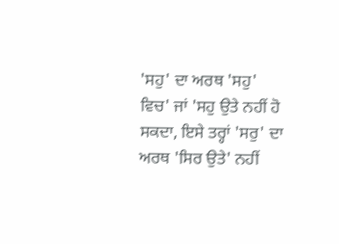'ਸਹੁ' ਦਾ ਅਰਥ 'ਸਹੁ' ਵਿਚ' ਜਾਂ 'ਸਹੁ ਉਤੇ ਨਹੀਂ ਹੋ ਸਕਦਾ, ਇਸੇ ਤਰ੍ਹਾਂ 'ਸਰੁ' ਦਾ ਅਰਥ 'ਸਿਰ ਉਤੇ' ਨਹੀਂ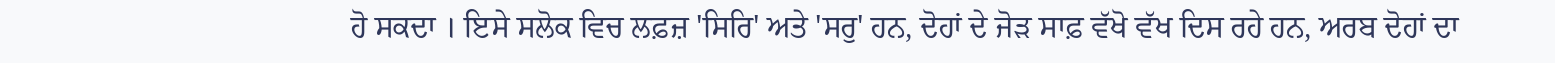ਹੋ ਸਕਦਾ । ਇਸੇ ਸਲੋਕ ਵਿਚ ਲਫ਼ਜ਼ 'ਸਿਰਿ' ਅਤੇ 'ਸਰੁ' ਹਨ, ਦੋਹਾਂ ਦੇ ਜੋੜ ਸਾਫ਼ ਵੱਖੋ ਵੱਖ ਦਿਸ ਰਹੇ ਹਨ, ਅਰਬ ਦੋਹਾਂ ਦਾ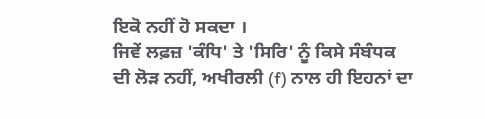ਇਕੋ ਨਹੀਂ ਹੋ ਸਕਦਾ ।
ਜਿਵੇਂ ਲਫ਼ਜ਼ 'ਕੰਧਿ' ਤੇ 'ਸਿਰਿ' ਨੂੰ ਕਿਸੇ ਸੰਬੰਧਕ ਦੀ ਲੋੜ ਨਹੀਂ, ਅਖੀਰਲੀ (f) ਨਾਲ ਹੀ ਇਹਨਾਂ ਦਾ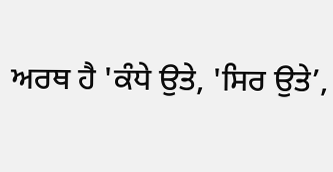ਅਰਥ ਹੈ 'ਕੰਧੇ ਉਤੇ, 'ਸਿਰ ਉਤੇ’,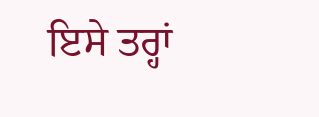ਇਸੇ ਤਰ੍ਹਾਂ